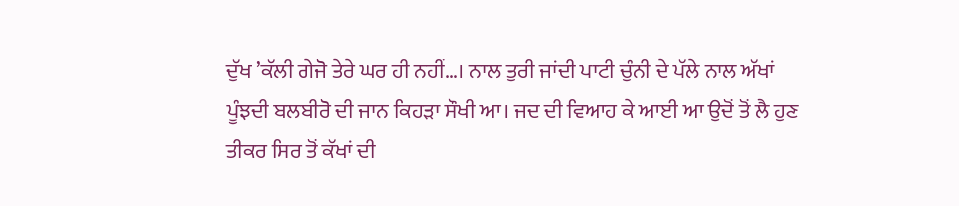ਦੁੱਖ ’ਕੱਲੀ ਗੇਜੋ ਤੇਰੇ ਘਰ ਹੀ ਨਹੀਂ…। ਨਾਲ ਤੁਰੀ ਜਾਂਦੀ ਪਾਟੀ ਚੁੰਨੀ ਦੇ ਪੱਲੇ ਨਾਲ ਅੱਖਾਂ ਪੂੰਝਦੀ ਬਲਬੀਰੋ ਦੀ ਜਾਨ ਕਿਹੜਾ ਸੌਖੀ ਆ। ਜਦ ਦੀ ਵਿਆਹ ਕੇ ਆਈ ਆ ਉਦੋਂ ਤੋਂ ਲੈ ਹੁਣ ਤੀਕਰ ਸਿਰ ਤੋਂ ਕੱਖਾਂ ਦੀ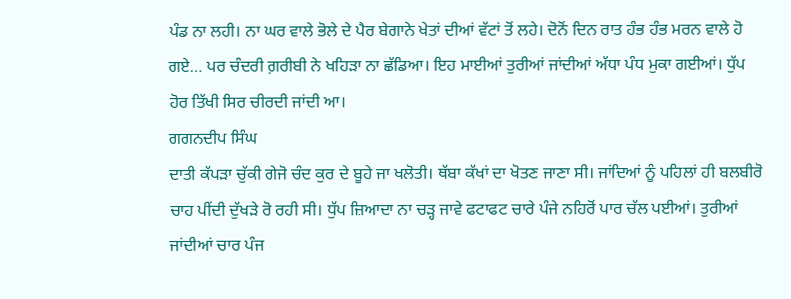ਪੰਡ ਨਾ ਲਹੀ। ਨਾ ਘਰ ਵਾਲੇ ਭੋਲੇ ਦੇ ਪੈਰ ਬੇਗਾਨੇ ਖੇਤਾਂ ਦੀਆਂ ਵੱਟਾਂ ਤੋਂ ਲਹੇ। ਦੋਨੋਂ ਦਿਨ ਰਾਤ ਹੰਭ ਹੰਭ ਮਰਨ ਵਾਲੇ ਹੋ ਗਏ… ਪਰ ਚੰਦਰੀ ਗ਼ਰੀਬੀ ਨੇ ਖਹਿੜਾ ਨਾ ਛੱਡਿਆ। ਇਹ ਮਾਈਆਂ ਤੁਰੀਆਂ ਜਾਂਦੀਆਂ ਅੱਧਾ ਪੰਧ ਮੁਕਾ ਗਈਆਂ। ਧੁੱਪ ਹੋਰ ਤਿੱਖੀ ਸਿਰ ਚੀਰਦੀ ਜਾਂਦੀ ਆ।
ਗਗਨਦੀਪ ਸਿੰਘ
ਦਾਤੀ ਕੱਪੜਾ ਚੁੱਕੀ ਗੇਜੋ ਚੰਦ ਕੁਰ ਦੇ ਬੂਹੇ ਜਾ ਖਲੋਤੀ। ਥੱਬਾ ਕੱਖਾਂ ਦਾ ਖੋਤਣ ਜਾਣਾ ਸੀ। ਜਾਂਦਿਆਂ ਨੂੰ ਪਹਿਲਾਂ ਹੀ ਬਲਬੀਰੋ ਚਾਹ ਪੀਂਦੀ ਦੁੱਖੜੇ ਰੋ ਰਹੀ ਸੀ। ਧੁੱਪ ਜ਼ਿਆਦਾ ਨਾ ਚੜ੍ਹ ਜਾਵੇ ਫਟਾਫਟ ਚਾਰੇ ਪੰਜੇ ਨਹਿਰੋਂ ਪਾਰ ਚੱਲ ਪਈਆਂ। ਤੁਰੀਆਂ ਜਾਂਦੀਆਂ ਚਾਰ ਪੰਜ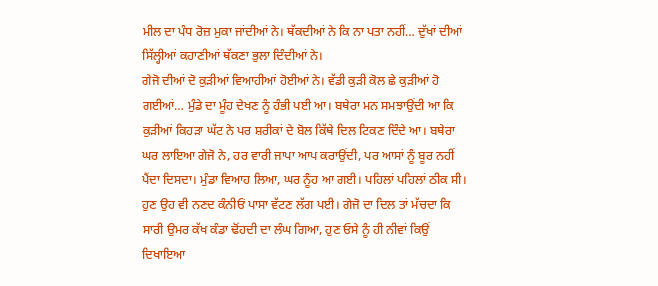ਮੀਲ ਦਾ ਪੰਧ ਰੋਜ਼ ਮੁਕਾ ਜਾਂਦੀਆਂ ਨੇ। ਥੱਕਦੀਆਂ ਨੇ ਕਿ ਨਾ ਪਤਾ ਨਹੀਂ… ਦੁੱਖਾਂ ਦੀਆਂ ਸਿੱਲ੍ਹੀਆਂ ਕਹਾਣੀਆਂ ਥੱਕਣਾ ਭੁਲਾ ਦਿੰਦੀਆਂ ਨੇ।
ਗੇਜੋ ਦੀਆਂ ਦੋ ਕੁੜੀਆਂ ਵਿਆਹੀਆਂ ਹੋਈਆਂ ਨੇ। ਵੱਡੀ ਕੁੜੀ ਕੋਲ ਛੇ ਕੁੜੀਆਂ ਹੋ ਗਈਆਂ… ਮੁੰਡੇ ਦਾ ਮੂੰਹ ਦੇਖਣ ਨੂੰ ਹੰਭੀ ਪਈ ਆ। ਬਥੇਰਾ ਮਨ ਸਮਝਾਉਂਦੀ ਆ ਕਿ ਕੁੜੀਆਂ ਕਿਹੜਾ ਘੱਟ ਨੇ ਪਰ ਸ਼ਰੀਕਾਂ ਦੇ ਬੋਲ ਕਿੱਥੇ ਦਿਲ ਟਿਕਣ ਦਿੰਦੇ ਆ। ਬਥੇਰਾ ਘਰ ਲਾਇਆ ਗੇਜੋ ਨੇ, ਹਰ ਵਾਰੀ ਜਾਪਾ ਆਪ ਕਰਾਉਂਦੀ, ਪਰ ਆਸਾਂ ਨੂੰ ਬੂਰ ਨਹੀਂ ਪੈਂਦਾ ਦਿਸਦਾ। ਮੁੰਡਾ ਵਿਆਹ ਲਿਆ, ਘਰ ਨੂੰਹ ਆ ਗਈ। ਪਹਿਲਾਂ ਪਹਿਲਾਂ ਠੀਕ ਸੀ। ਹੁਣ ਉਹ ਵੀ ਨਣਦ ਕੰਨੀਓਂ ਪਾਸਾ ਵੱਟਣ ਲੱਗ ਪਈ। ਗੇਜੋ ਦਾ ਦਿਲ ਤਾਂ ਮੱਚਦਾ ਕਿ ਸਾਰੀ ਉਮਰ ਕੱਖ ਕੰਡਾ ਢੋਂਹਦੀ ਦਾ ਲੰਘ ਗਿਆ, ਹੁਣ ਓਸੇ ਨੂੰ ਹੀ ਨੀਵਾਂ ਕਿਉਂ ਦਿਖਾਇਆ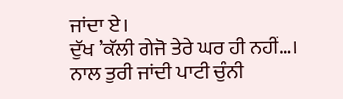ਜਾਂਦਾ ਏ।
ਦੁੱਖ ’ਕੱਲੀ ਗੇਜੋ ਤੇਰੇ ਘਰ ਹੀ ਨਹੀਂ…। ਨਾਲ ਤੁਰੀ ਜਾਂਦੀ ਪਾਟੀ ਚੁੰਨੀ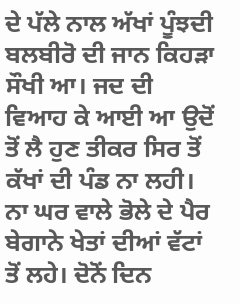ਦੇ ਪੱਲੇ ਨਾਲ ਅੱਖਾਂ ਪੂੰਝਦੀ ਬਲਬੀਰੋ ਦੀ ਜਾਨ ਕਿਹੜਾ ਸੌਖੀ ਆ। ਜਦ ਦੀ ਵਿਆਹ ਕੇ ਆਈ ਆ ਉਦੋਂ ਤੋਂ ਲੈ ਹੁਣ ਤੀਕਰ ਸਿਰ ਤੋਂ ਕੱਖਾਂ ਦੀ ਪੰਡ ਨਾ ਲਹੀ। ਨਾ ਘਰ ਵਾਲੇ ਭੋਲੇ ਦੇ ਪੈਰ ਬੇਗਾਨੇ ਖੇਤਾਂ ਦੀਆਂ ਵੱਟਾਂ ਤੋਂ ਲਹੇ। ਦੋਨੋਂ ਦਿਨ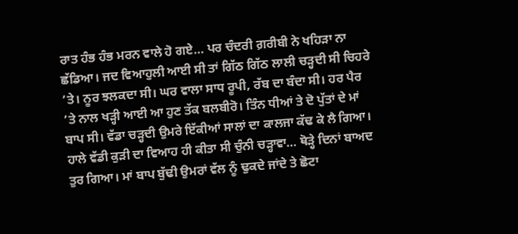ਰਾਤ ਹੰਭ ਹੰਭ ਮਰਨ ਵਾਲੇ ਹੋ ਗਏ… ਪਰ ਚੰਦਰੀ ਗ਼ਰੀਬੀ ਨੇ ਖਹਿੜਾ ਨਾ ਛੱਡਿਆ। ਜਦ ਵਿਆਹੁਲੀ ਆਈ ਸੀ ਤਾਂ ਗਿੱਠ ਗਿੱਠ ਲਾਲੀ ਚੜ੍ਹਦੀ ਸੀ ਚਿਹਰੇ ’ਤੇ। ਨੂਰ ਝਲਕਦਾ ਸੀ। ਘਰ ਵਾਲਾ ਸਾਧ ਰੂਪੀ, ਰੱਬ ਦਾ ਬੰਦਾ ਸੀ। ਹਰ ਪੈਰ ’ਤੇ ਨਾਲ ਖੜ੍ਹੀ ਆਈ ਆ ਹੁਣ ਤੱਕ ਬਲਬੀਰੋ। ਤਿੰਨ ਧੀਆਂ ਤੇ ਦੋ ਪੁੱਤਾਂ ਦੇ ਮਾਂ ਬਾਪ ਸੀ। ਵੱਡਾ ਚੜ੍ਹਦੀ ਉਮਰੇ ਇੱਕੀਆਂ ਸਾਲਾਂ ਦਾ ਕਾਲਜਾ ਕੱਢ ਕੇ ਲੈ ਗਿਆ। ਹਾਲੇ ਵੱਡੀ ਕੁੜੀ ਦਾ ਵਿਆਹ ਹੀ ਕੀਤਾ ਸੀ ਚੁੰਨੀ ਚੜ੍ਹਾਵਾ… ਥੋੜ੍ਹੇ ਦਿਨਾਂ ਬਾਅਦ ਤੁਰ ਗਿਆ। ਮਾਂ ਬਾਪ ਬੁੱਢੀ ਉਮਰਾਂ ਵੱਲ ਨੂੰ ਢੁਕਦੇ ਜਾਂਦੇ ਤੇ ਛੋਟਾ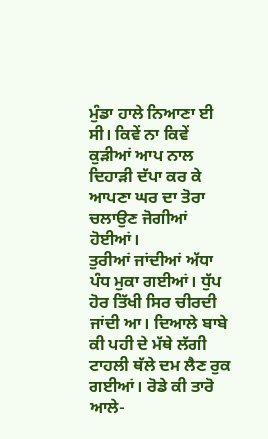ਮੁੰਡਾ ਹਾਲੇ ਨਿਆਣਾ ਈ ਸੀ। ਕਿਵੇਂ ਨਾ ਕਿਵੇਂ ਕੁੜੀਆਂ ਆਪ ਨਾਲ ਦਿਹਾੜੀ ਦੱਪਾ ਕਰ ਕੇ ਆਪਣਾ ਘਰ ਦਾ ਤੋਰਾ ਚਲਾਉਣ ਜੋਗੀਆਂ ਹੋਈਆਂ।
ਤੁਰੀਆਂ ਜਾਂਦੀਆਂ ਅੱਧਾ ਪੰਧ ਮੁਕਾ ਗਈਆਂ। ਧੁੱਪ ਹੋਰ ਤਿੱਖੀ ਸਿਰ ਚੀਰਦੀ ਜਾਂਦੀ ਆ। ਦਿਆਲੇ ਬਾਬੇ ਕੀ ਪਹੀ ਦੇ ਮੱਥੇ ਲੱਗੀ ਟਾਹਲੀ ਥੱਲੇ ਦਮ ਲੈਣ ਰੁਕ ਗਈਆਂ। ਰੋਡੇ ਕੀ ਤਾਰੋ ਆਲੇ-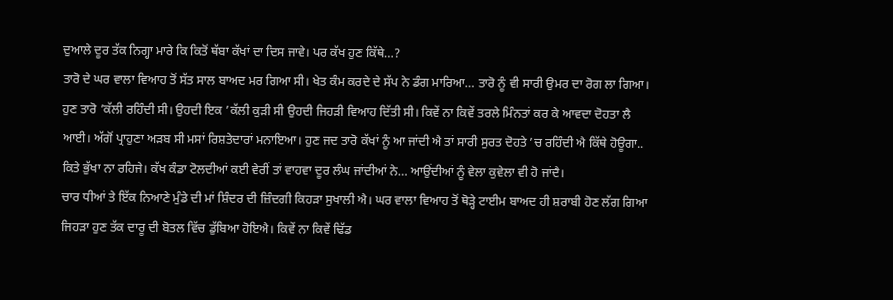ਦੁਆਲੇ ਦੂਰ ਤੱਕ ਨਿਗ੍ਹਾ ਮਾਰੇ ਕਿ ਕਿਤੋਂ ਥੱਬਾ ਕੱਖਾਂ ਦਾ ਦਿਸ ਜਾਵੇ। ਪਰ ਕੱਖ ਹੁਣ ਕਿੱਥੇ…?
ਤਾਰੋ ਦੇ ਘਰ ਵਾਲਾ ਵਿਆਹ ਤੋਂ ਸੱਤ ਸਾਲ ਬਾਅਦ ਮਰ ਗਿਆ ਸੀ। ਖੇਤ ਕੰਮ ਕਰਦੇ ਦੇ ਸੱਪ ਨੇ ਡੰਗ ਮਾਰਿਆ… ਤਾਰੋ ਨੂੰ ਵੀ ਸਾਰੀ ਉਮਰ ਦਾ ਰੋਗ ਲਾ ਗਿਆ। ਹੁਣ ਤਾਰੋ ’ਕੱਲੀ ਰਹਿੰਦੀ ਸੀ। ਉਹਦੀ ਇਕ ’ਕੱਲੀ ਕੁੜੀ ਸੀ ਉਹਦੀ ਜਿਹੜੀ ਵਿਆਹ ਦਿੱਤੀ ਸੀ। ਕਿਵੇਂ ਨਾ ਕਿਵੇਂ ਤਰਲੇ ਮਿੰਨਤਾਂ ਕਰ ਕੇ ਆਵਦਾ ਦੋਹਤਾ ਲੈ ਆਈ। ਅੱਗੋਂ ਪ੍ਰਾਹੁਣਾ ਅੜਬ ਸੀ ਮਸਾਂ ਰਿਸ਼ਤੇਦਾਰਾਂ ਮਨਾਇਆ। ਹੁਣ ਜਦ ਤਾਰੋ ਕੱਖਾਂ ਨੂੰ ਆ ਜਾਂਦੀ ਐ ਤਾਂ ਸਾਰੀ ਸੁਰਤ ਦੋਹਤੇ ’ਚ ਰਹਿੰਦੀ ਐ ਕਿੱਥੇ ਹੋਊਗਾ.. ਕਿਤੇ ਭੁੱਖਾ ਨਾ ਰਹਿਜੇ। ਕੱਖ ਕੰਡਾ ਟੋਲਦੀਆਂ ਕਈ ਵੇਰੀਂ ਤਾਂ ਵਾਹਵਾ ਦੂਰ ਲੰਘ ਜਾਂਦੀਆਂ ਨੇ… ਆਉਂਦੀਆਂ ਨੂੰ ਵੇਲਾ ਕੁਵੇਲਾ ਵੀ ਹੋ ਜਾਂਦੈ।
ਚਾਰ ਧੀਆਂ ਤੇ ਇੱਕ ਨਿਆਣੇ ਮੁੰਡੇ ਦੀ ਮਾਂ ਸ਼ਿੰਦਰ ਦੀ ਜ਼ਿੰਦਗੀ ਕਿਹੜਾ ਸੁਖਾਲੀ ਐ। ਘਰ ਵਾਲਾ ਵਿਆਹ ਤੋਂ ਥੋੜ੍ਹੇ ਟਾਈਮ ਬਾਅਦ ਹੀ ਸ਼ਰਾਬੀ ਹੋਣ ਲੱਗ ਗਿਆ ਜਿਹੜਾ ਹੁਣ ਤੱਕ ਦਾਰੂ ਦੀ ਬੋਤਲ ਵਿੱਚ ਡੁੱਬਿਆ ਹੋਇਐ। ਕਿਵੇਂ ਨਾ ਕਿਵੇਂ ਢਿੱਡ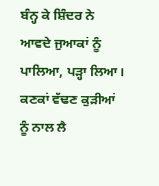ਬੰਨ੍ਹ ਕੇ ਸ਼ਿੰਦਰ ਨੇ ਆਵਦੇ ਜੁਆਕਾਂ ਨੂੰ ਪਾਲਿਆ, ਪੜ੍ਹਾ ਲਿਆ। ਕਣਕਾਂ ਵੱਢਣ ਕੁੜੀਆਂ ਨੂੰ ਨਾਲ ਲੈ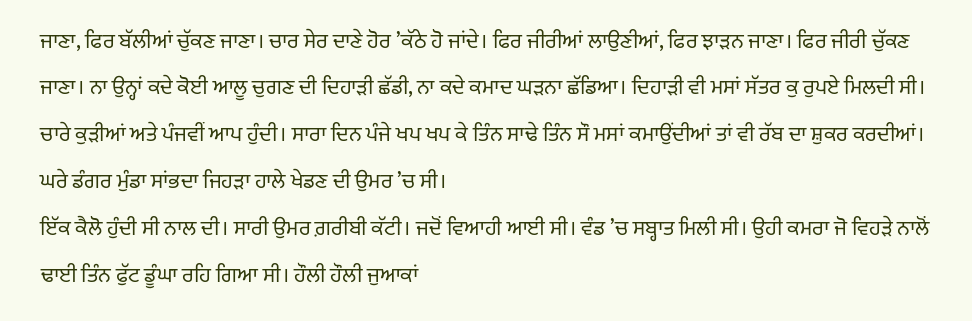ਜਾਣਾ, ਫਿਰ ਬੱਲੀਆਂ ਚੁੱਕਣ ਜਾਣਾ। ਚਾਰ ਸੇਰ ਦਾਣੇ ਹੋਰ ’ਕੱਠੇ ਹੋ ਜਾਂਦੇ। ਫਿਰ ਜੀਰੀਆਂ ਲਾਉਣੀਆਂ, ਫਿਰ ਝਾੜਨ ਜਾਣਾ। ਫਿਰ ਜੀਰੀ ਚੁੱਕਣ ਜਾਣਾ। ਨਾ ਉਨ੍ਹਾਂ ਕਦੇ ਕੋਈ ਆਲੂ ਚੁਗਣ ਦੀ ਦਿਹਾੜੀ ਛੱਡੀ, ਨਾ ਕਦੇ ਕਮਾਦ ਘੜਨਾ ਛੱਡਿਆ। ਦਿਹਾੜੀ ਵੀ ਮਸਾਂ ਸੱਤਰ ਕੁ ਰੁਪਏ ਮਿਲਦੀ ਸੀ। ਚਾਰੇ ਕੁੜੀਆਂ ਅਤੇ ਪੰਜਵੀਂ ਆਪ ਹੁੰਦੀ। ਸਾਰਾ ਦਿਨ ਪੰਜੇ ਖਪ ਖਪ ਕੇ ਤਿੰਨ ਸਾਢੇ ਤਿੰਨ ਸੌ ਮਸਾਂ ਕਮਾਉਂਦੀਆਂ ਤਾਂ ਵੀ ਰੱਬ ਦਾ ਸ਼ੁਕਰ ਕਰਦੀਆਂ। ਘਰੇ ਡੰਗਰ ਮੁੰਡਾ ਸਾਂਭਦਾ ਜਿਹੜਾ ਹਾਲੇ ਖੇਡਣ ਦੀ ਉਮਰ ’ਚ ਸੀ।
ਇੱਕ ਕੈਲੋ ਹੁੰਦੀ ਸੀ ਨਾਲ ਦੀ। ਸਾਰੀ ਉਮਰ ਗ਼ਰੀਬੀ ਕੱਟੀ। ਜਦੋਂ ਵਿਆਹੀ ਆਈ ਸੀ। ਵੰਡ ’ਚ ਸਬ੍ਹਾਤ ਮਿਲੀ ਸੀ। ਉਹੀ ਕਮਰਾ ਜੋ ਵਿਹੜੇ ਨਾਲੋਂ ਢਾਈ ਤਿੰਨ ਫੁੱਟ ਡੂੰਘਾ ਰਹਿ ਗਿਆ ਸੀ। ਹੌਲੀ ਹੌਲੀ ਜੁਆਕਾਂ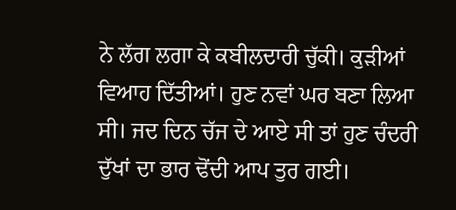ਨੇ ਲੱਗ ਲਗਾ ਕੇ ਕਬੀਲਦਾਰੀ ਚੁੱਕੀ। ਕੁੜੀਆਂ ਵਿਆਹ ਦਿੱਤੀਆਂ। ਹੁਣ ਨਵਾਂ ਘਰ ਬਣਾ ਲਿਆ ਸੀ। ਜਦ ਦਿਨ ਚੱਜ ਦੇ ਆਏ ਸੀ ਤਾਂ ਹੁਣ ਚੰਦਰੀ ਦੁੱਖਾਂ ਦਾ ਭਾਰ ਢੋਂਦੀ ਆਪ ਤੁਰ ਗਈ।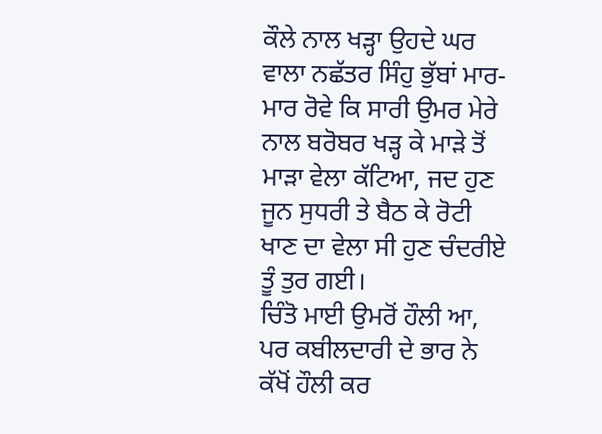ਕੌਲੇ ਨਾਲ ਖੜ੍ਹਾ ਉਹਦੇ ਘਰ ਵਾਲਾ ਨਛੱਤਰ ਸਿੰਹੁ ਭੁੱਬਾਂ ਮਾਰ-ਮਾਰ ਰੋਵੇ ਕਿ ਸਾਰੀ ਉਮਰ ਮੇਰੇ ਨਾਲ ਬਰੋਬਰ ਖੜ੍ਹ ਕੇ ਮਾੜੇ ਤੋਂ ਮਾੜਾ ਵੇਲਾ ਕੱਟਿਆ, ਜਦ ਹੁਣ ਜੂਨ ਸੁਧਰੀ ਤੇ ਬੈਠ ਕੇ ਰੋਟੀ ਖਾਣ ਦਾ ਵੇਲਾ ਸੀ ਹੁਣ ਚੰਦਰੀਏ ਤੂੰ ਤੁਰ ਗਈ।
ਚਿੰਤੋ ਮਾਈ ਉਮਰੋਂ ਹੌਲੀ ਆ, ਪਰ ਕਬੀਲਦਾਰੀ ਦੇ ਭਾਰ ਨੇ ਕੱਖੋਂ ਹੌਲੀ ਕਰ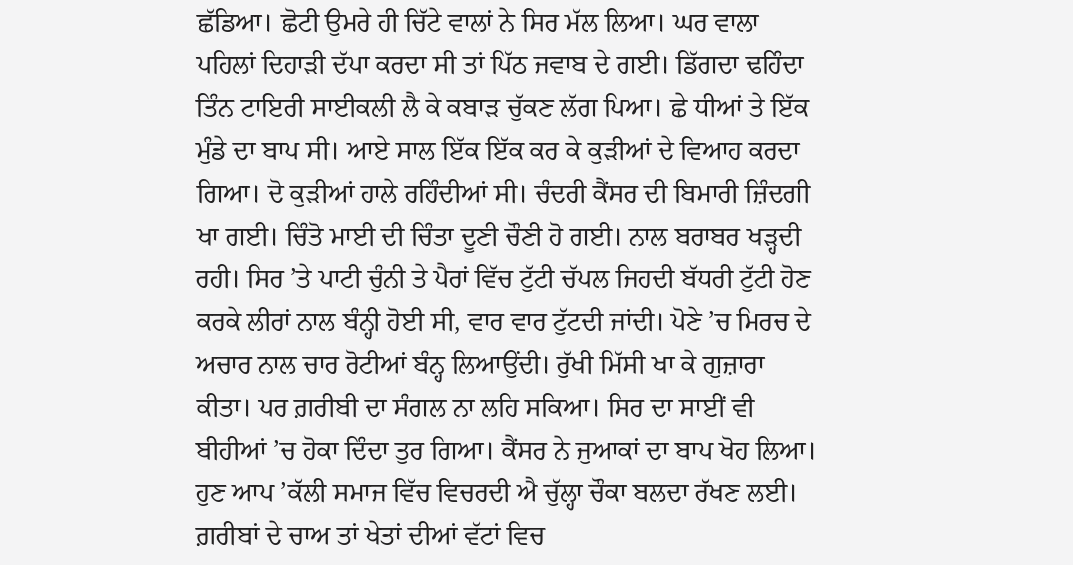ਛੱਡਿਆ। ਛੋਟੀ ਉਮਰੇ ਹੀ ਚਿੱਟੇ ਵਾਲਾਂ ਨੇ ਸਿਰ ਮੱਲ ਲਿਆ। ਘਰ ਵਾਲਾ ਪਹਿਲਾਂ ਦਿਹਾੜੀ ਦੱਪਾ ਕਰਦਾ ਸੀ ਤਾਂ ਪਿੱਠ ਜਵਾਬ ਦੇ ਗਈ। ਡਿੱਗਦਾ ਢਹਿੰਦਾ ਤਿੰਨ ਟਾਇਰੀ ਸਾਈਕਲੀ ਲੈ ਕੇ ਕਬਾੜ ਚੁੱਕਣ ਲੱਗ ਪਿਆ। ਛੇ ਧੀਆਂ ਤੇ ਇੱਕ ਮੁੰਡੇ ਦਾ ਬਾਪ ਸੀ। ਆਏ ਸਾਲ ਇੱਕ ਇੱਕ ਕਰ ਕੇ ਕੁੜੀਆਂ ਦੇ ਵਿਆਹ ਕਰਦਾ ਗਿਆ। ਦੋ ਕੁੜੀਆਂ ਹਾਲੇ ਰਹਿੰਦੀਆਂ ਸੀ। ਚੰਦਰੀ ਕੈਂਸਰ ਦੀ ਬਿਮਾਰੀ ਜ਼ਿੰਦਗੀ ਖਾ ਗਈ। ਚਿੰਤੋ ਮਾਈ ਦੀ ਚਿੰਤਾ ਦੂਣੀ ਚੌਣੀ ਹੋ ਗਈ। ਨਾਲ ਬਰਾਬਰ ਖੜ੍ਹਦੀ ਰਹੀ। ਸਿਰ ’ਤੇ ਪਾਟੀ ਚੁੰਨੀ ਤੇ ਪੈਰਾਂ ਵਿੱਚ ਟੁੱਟੀ ਚੱਪਲ ਜਿਹਦੀ ਬੱਧਰੀ ਟੁੱਟੀ ਹੋਣ ਕਰਕੇ ਲੀਰਾਂ ਨਾਲ ਬੰਨ੍ਹੀ ਹੋਈ ਸੀ, ਵਾਰ ਵਾਰ ਟੁੱਟਦੀ ਜਾਂਦੀ। ਪੋਣੇ ’ਚ ਮਿਰਚ ਦੇ ਅਚਾਰ ਨਾਲ ਚਾਰ ਰੋਟੀਆਂ ਬੰਨ੍ਹ ਲਿਆਉਂਦੀ। ਰੁੱਖੀ ਮਿੱਸੀ ਖਾ ਕੇ ਗੁਜ਼ਾਰਾ ਕੀਤਾ। ਪਰ ਗ਼ਰੀਬੀ ਦਾ ਸੰਗਲ ਨਾ ਲਹਿ ਸਕਿਆ। ਸਿਰ ਦਾ ਸਾਈਂ ਵੀ ਬੀਹੀਆਂ ’ਚ ਹੋਕਾ ਦਿੰਦਾ ਤੁਰ ਗਿਆ। ਕੈਂਸਰ ਨੇ ਜੁਆਕਾਂ ਦਾ ਬਾਪ ਖੋਹ ਲਿਆ। ਹੁਣ ਆਪ ’ਕੱਲੀ ਸਮਾਜ ਵਿੱਚ ਵਿਚਰਦੀ ਐ ਚੁੱਲ੍ਹਾ ਚੌਕਾ ਬਲਦਾ ਰੱਖਣ ਲਈ।
ਗ਼ਰੀਬਾਂ ਦੇ ਚਾਅ ਤਾਂ ਖੇਤਾਂ ਦੀਆਂ ਵੱਟਾਂ ਵਿਚ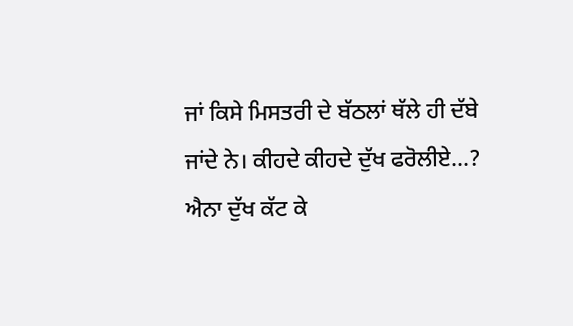ਜਾਂ ਕਿਸੇ ਮਿਸਤਰੀ ਦੇ ਬੱਠਲਾਂ ਥੱਲੇ ਹੀ ਦੱਬੇ ਜਾਂਦੇ ਨੇ। ਕੀਹਦੇ ਕੀਹਦੇ ਦੁੱਖ ਫਰੋਲੀਏ…? ਐਨਾ ਦੁੱਖ ਕੱਟ ਕੇ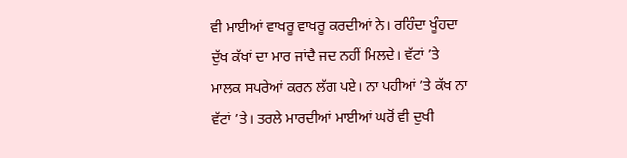ਵੀ ਮਾਈਆਂ ਵਾਖਰੂ ਵਾਖਰੂ ਕਰਦੀਆਂ ਨੇ। ਰਹਿੰਦਾ ਖੂੰਹਦਾ ਦੁੱਖ ਕੱਖਾਂ ਦਾ ਮਾਰ ਜਾਂਦੈ ਜਦ ਨਹੀਂ ਮਿਲਦੇ। ਵੱਟਾਂ ’ਤੇ ਮਾਲਕ ਸਪਰੇਆਂ ਕਰਨ ਲੱਗ ਪਏ। ਨਾ ਪਹੀਆਂ ’ਤੇ ਕੱਖ ਨਾ ਵੱਟਾਂ ’ਤੇ। ਤਰਲੇ ਮਾਰਦੀਆਂ ਮਾਈਆਂ ਘਰੋਂ ਵੀ ਦੁਖੀ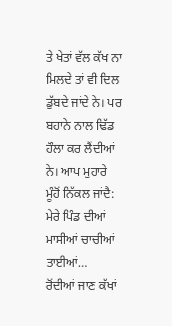ਤੇ ਖੇਤਾਂ ਵੱਲ ਕੱਖ ਨਾ ਮਿਲਦੇ ਤਾਂ ਵੀ ਦਿਲ ਡੁੱਬਦੇ ਜਾਂਦੇ ਨੇ। ਪਰ ਬਹਾਨੇ ਨਾਲ ਢਿੱਡ ਹੌਲਾ ਕਰ ਲੈਂਦੀਆਂ ਨੇ। ਆਪ ਮੁਹਾਰੇ ਮੂੰਹੋਂ ਨਿੱਕਲ ਜਾਂਦੈ:
ਮੇਰੇ ਪਿੰਡ ਦੀਆਂ ਮਾਸੀਆਂ ਚਾਚੀਆਂ ਤਾਈਆਂ…
ਰੋਂਦੀਆਂ ਜਾਣ ਕੱਖਾਂ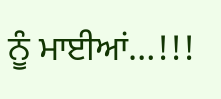ਨੂੰ ਮਾਈਆਂ…!!!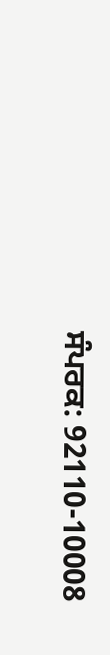ਸੰਪਰਕ: 92110-10008